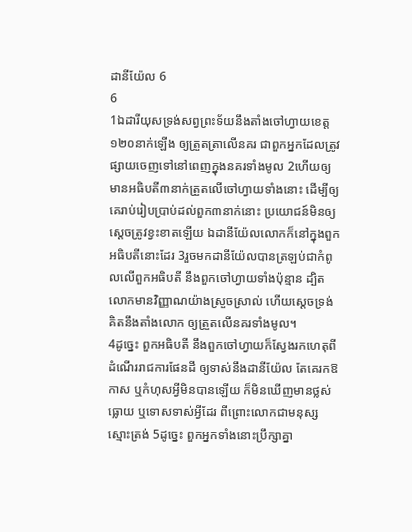ដានីយ៉ែល 6
6
1ឯដារីយុសទ្រង់សព្វព្រះទ័យនឹងតាំងចៅហ្វាយខេត្ត១២០នាក់ឡើង ឲ្យត្រួតត្រាលើនគរ ជាពួកអ្នកដែលត្រូវផ្សាយចេញទៅនៅពេញក្នុងនគរទាំងមូល 2ហើយឲ្យមានអធិបតី៣នាក់ត្រួតលើចៅហ្វាយទាំងនោះ ដើម្បីឲ្យគេរាប់រៀបប្រាប់ដល់ពួក៣នាក់នោះ ប្រយោជន៍មិនឲ្យសេ្ដចត្រូវខ្វះខាតឡើយ ឯដានីយ៉ែលលោកក៏នៅក្នុងពួកអធិបតីនោះដែរ 3រួចមកដានីយ៉ែលបានត្រឡប់ជាកំពូលលើពួកអធិបតី នឹងពួកចៅហ្វាយទាំងប៉ុន្មាន ដ្បិតលោកមានវិញ្ញាណយ៉ាងស្រួចស្រាល់ ហើយស្តេចទ្រង់គិតនឹងតាំងលោក ឲ្យត្រួតលើនគរទាំងមូល។
4ដូច្នេះ ពួកអធិបតី នឹងពួកចៅហ្វាយក៏ស្វែងរកហេតុពីដំណើររាជការផែនដី ឲ្យទាស់នឹងដានីយ៉ែល តែគេរកឱកាស ឬកំហុសអ្វីមិនបានឡើយ ក៏មិនឃើញមានថ្លស់ធ្លោយ ឬទោសទាស់អ្វីដែរ ពីព្រោះលោកជាមនុស្សស្មោះត្រង់ 5ដូច្នេះ ពួកអ្នកទាំងនោះប្រឹក្សាគ្នា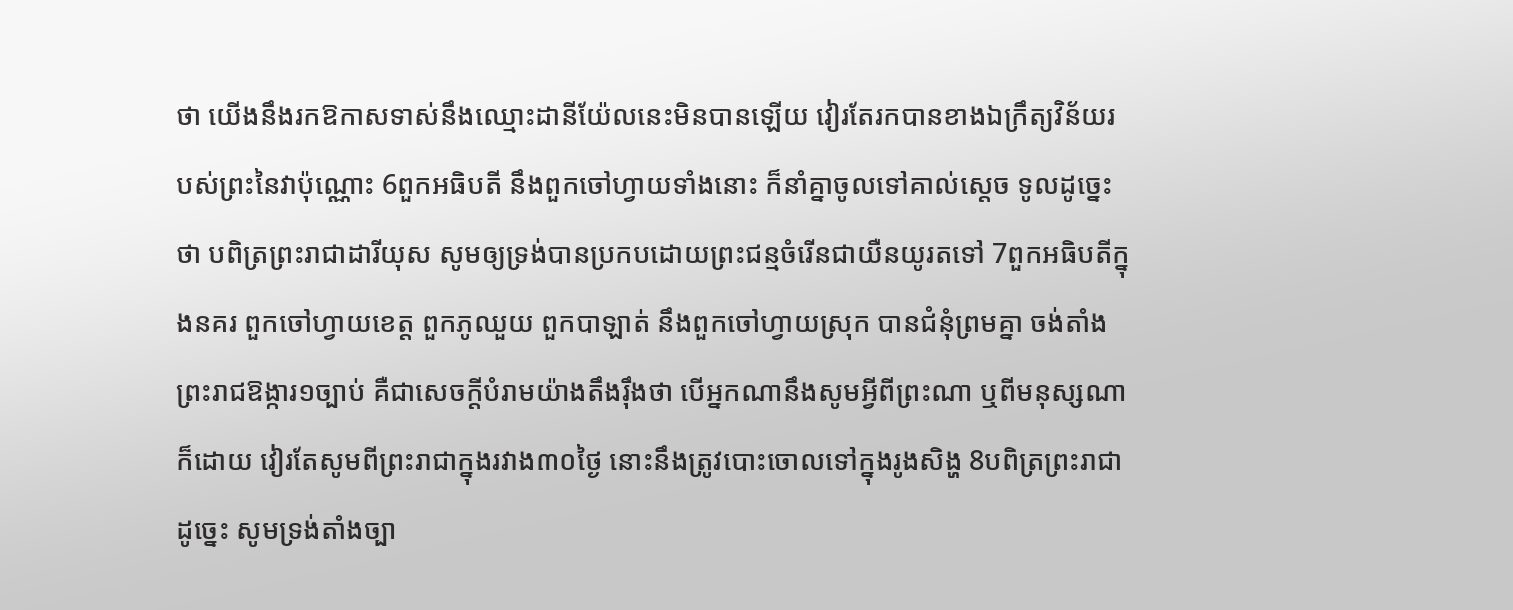ថា យើងនឹងរកឱកាសទាស់នឹងឈ្មោះដានីយ៉ែលនេះមិនបានឡើយ វៀរតែរកបានខាងឯក្រឹត្យវិន័យរបស់ព្រះនៃវាប៉ុណ្ណោះ 6ពួកអធិបតី នឹងពួកចៅហ្វាយទាំងនោះ ក៏នាំគ្នាចូលទៅគាល់ស្តេច ទូលដូច្នេះថា បពិត្រព្រះរាជាដារីយុស សូមឲ្យទ្រង់បានប្រកបដោយព្រះជន្មចំរើនជាយឺនយូរតទៅ 7ពួកអធិបតីក្នុងនគរ ពួកចៅហ្វាយខេត្ត ពួកភូឈួយ ពួកបាឡាត់ នឹងពួកចៅហ្វាយស្រុក បានជំនុំព្រមគ្នា ចង់តាំងព្រះរាជឱង្ការ១ច្បាប់ គឺជាសេចក្ដីបំរាមយ៉ាងតឹងរ៉ឹងថា បើអ្នកណានឹងសូមអ្វីពីព្រះណា ឬពីមនុស្សណាក៏ដោយ វៀរតែសូមពីព្រះរាជាក្នុងរវាង៣០ថ្ងៃ នោះនឹងត្រូវបោះចោលទៅក្នុងរូងសិង្ហ 8បពិត្រព្រះរាជា ដូច្នេះ សូមទ្រង់តាំងច្បា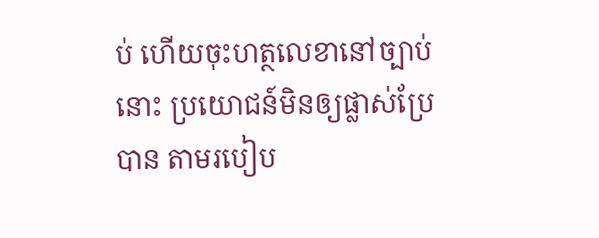ប់ ហើយចុះហត្ថលេខានៅច្បាប់នោះ ប្រយោជន៍មិនឲ្យផ្លាស់ប្រែបាន តាមរបៀប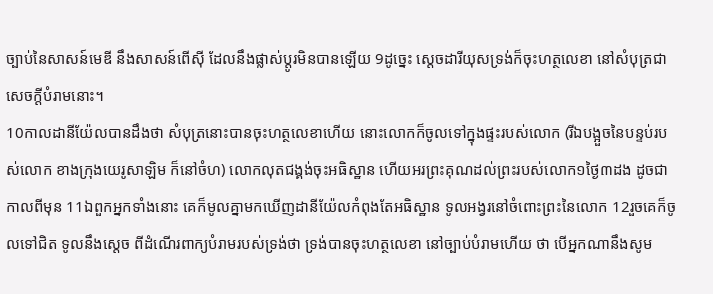ច្បាប់នៃសាសន៍មេឌី នឹងសាសន៍ពើស៊ី ដែលនឹងផ្លាស់ប្តូរមិនបានឡើយ 9ដូច្នេះ ស្តេចដារីយុសទ្រង់ក៏ចុះហត្ថលេខា នៅសំបុត្រជាសេចក្ដីបំរាមនោះ។
10កាលដានីយ៉ែលបានដឹងថា សំបុត្រនោះបានចុះហត្ថលេខាហើយ នោះលោកក៏ចូលទៅក្នុងផ្ទះរបស់លោក (រីឯបង្អួចនៃបន្ទប់របស់លោក ខាងក្រុងយេរូសាឡិម ក៏នៅចំហ) លោកលុតជង្គង់ចុះអធិស្ឋាន ហើយអរព្រះគុណដល់ព្រះរបស់លោក១ថ្ងៃ៣ដង ដូចជាកាលពីមុន 11ឯពួកអ្នកទាំងនោះ គេក៏មូលគ្នាមកឃើញដានីយ៉ែលកំពុងតែអធិស្ឋាន ទូលអង្វរនៅចំពោះព្រះនៃលោក 12រួចគេក៏ចូលទៅជិត ទូលនឹងស្តេច ពីដំណើរពាក្យបំរាមរបស់ទ្រង់ថា ទ្រង់បានចុះហត្ថលេខា នៅច្បាប់បំរាមហើយ ថា បើអ្នកណានឹងសូម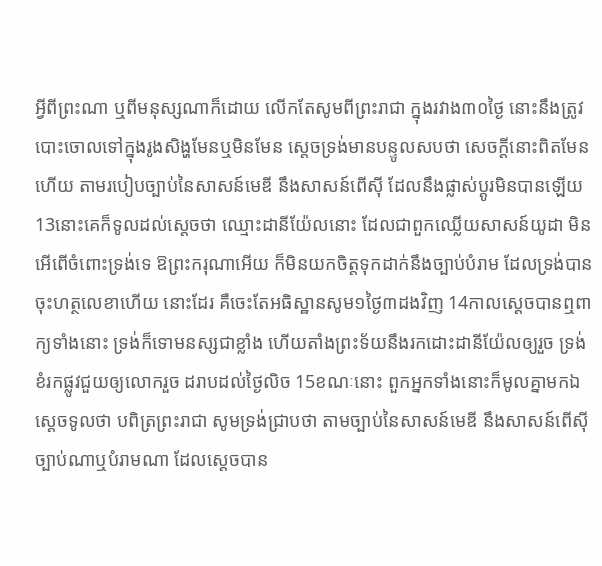អ្វីពីព្រះណា ឬពីមនុស្សណាក៏ដោយ លើកតែសូមពីព្រះរាជា ក្នុងរវាង៣០ថ្ងៃ នោះនឹងត្រូវបោះចោលទៅក្នុងរូងសិង្ហមែនឬមិនមែន ស្តេចទ្រង់មានបន្ទូលសបថា សេចក្ដីនោះពិតមែនហើយ តាមរបៀបច្បាប់នៃសាសន៍មេឌី នឹងសាសន៍ពើស៊ី ដែលនឹងផ្លាស់ប្តូរមិនបានឡើយ 13នោះគេក៏ទូលដល់ស្តេចថា ឈ្មោះដានីយ៉ែលនោះ ដែលជាពួកឈ្លើយសាសន៍យូដា មិនអើពើចំពោះទ្រង់ទេ ឱព្រះករុណាអើយ ក៏មិនយកចិត្តទុកដាក់នឹងច្បាប់បំរាម ដែលទ្រង់បានចុះហត្ថលេខាហើយ នោះដែរ គឺចេះតែអធិស្ឋានសូម១ថ្ងៃ៣ដងវិញ 14កាលស្តេចបានឮពាក្យទាំងនោះ ទ្រង់ក៏ទោមនស្សជាខ្លាំង ហើយតាំងព្រះទ័យនឹងរកដោះដានីយ៉ែលឲ្យរួច ទ្រង់ខំរកផ្លូវជួយឲ្យលោករួច ដរាបដល់ថ្ងៃលិច 15ខណៈនោះ ពួកអ្នកទាំងនោះក៏មូលគ្នាមកឯស្តេចទូលថា បពិត្រព្រះរាជា សូមទ្រង់ជ្រាបថា តាមច្បាប់នៃសាសន៍មេឌី នឹងសាសន៍ពើស៊ី ច្បាប់ណាឬបំរាមណា ដែលស្តេចបាន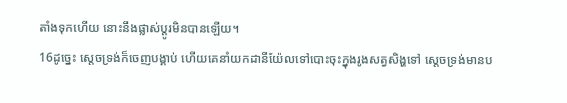តាំងទុកហើយ នោះនឹងផ្លាស់ប្តូរមិនបានឡើយ។
16ដូច្នេះ ស្តេចទ្រង់ក៏ចេញបង្គាប់ ហើយគេនាំយកដានីយ៉ែលទៅបោះចុះក្នុងរូងសត្វសិង្ហទៅ ស្តេចទ្រង់មានប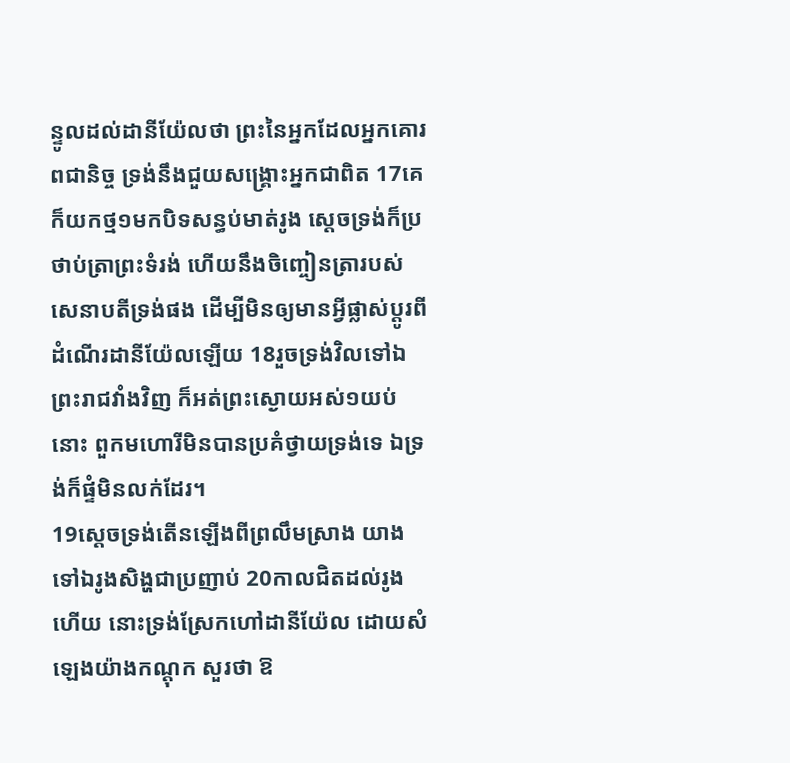ន្ទូលដល់ដានីយ៉ែលថា ព្រះនៃអ្នកដែលអ្នកគោរពជានិច្ច ទ្រង់នឹងជួយសង្គ្រោះអ្នកជាពិត 17គេក៏យកថ្ម១មកបិទសន្ធប់មាត់រូង ស្តេចទ្រង់ក៏ប្រថាប់ត្រាព្រះទំរង់ ហើយនឹងចិញ្ចៀនត្រារបស់សេនាបតីទ្រង់ផង ដើម្បីមិនឲ្យមានអ្វីផ្លាស់ប្តូរពីដំណើរដានីយ៉ែលឡើយ 18រួចទ្រង់វិលទៅឯព្រះរាជវាំងវិញ ក៏អត់ព្រះស្ងោយអស់១យប់នោះ ពួកមហោរីមិនបានប្រគំថ្វាយទ្រង់ទេ ឯទ្រង់ក៏ផ្ទំមិនលក់ដែរ។
19ស្តេចទ្រង់តើនឡើងពីព្រលឹមស្រាង យាងទៅឯរូងសិង្ហជាប្រញាប់ 20កាលជិតដល់រូងហើយ នោះទ្រង់ស្រែកហៅដានីយ៉ែល ដោយសំឡេងយ៉ាងកណ្តុក សួរថា ឱ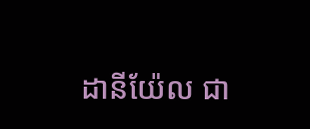ដានីយ៉ែល ជា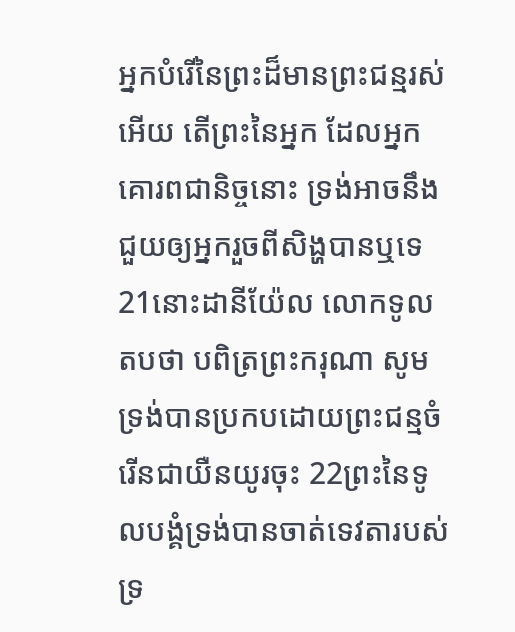អ្នកបំរើនៃព្រះដ៏មានព្រះជន្មរស់អើយ តើព្រះនៃអ្នក ដែលអ្នកគោរពជានិច្ចនោះ ទ្រង់អាចនឹងជួយឲ្យអ្នករួចពីសិង្ហបានឬទេ 21នោះដានីយ៉ែល លោកទូលតបថា បពិត្រព្រះករុណា សូមទ្រង់បានប្រកបដោយព្រះជន្មចំរើនជាយឺនយូរចុះ 22ព្រះនៃទូលបង្គំទ្រង់បានចាត់ទេវតារបស់ទ្រ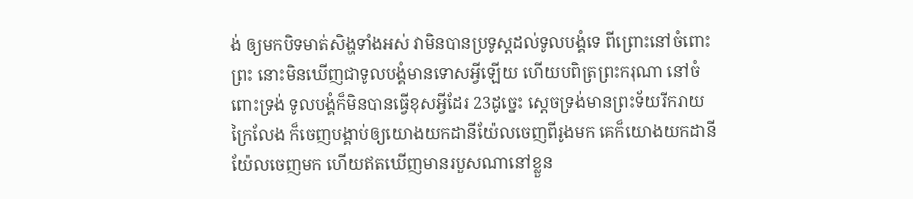ង់ ឲ្យមកបិទមាត់សិង្ហទាំងអស់ វាមិនបានប្រទូស្តដល់ទូលបង្គំទេ ពីព្រោះនៅចំពោះព្រះ នោះមិនឃើញជាទូលបង្គំមានទោសអ្វីឡើយ ហើយបពិត្រព្រះករុណា នៅចំពោះទ្រង់ ទូលបង្គំក៏មិនបានធ្វើខុសអ្វីដែរ 23ដូច្នេះ ស្តេចទ្រង់មានព្រះទ័យរីករាយក្រៃលែង ក៏ចេញបង្គាប់ឲ្យយោងយកដានីយ៉ែលចេញពីរូងមក គេក៏យោងយកដានីយ៉ែលចេញមក ហើយឥតឃើញមានរបួសណានៅខ្លួន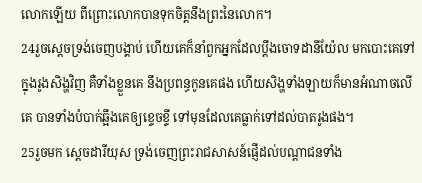លោកឡើយ ពីព្រោះលោកបានទុកចិត្តនឹងព្រះនៃលោក។
24រួចស្តេចទ្រង់ចេញបង្គាប់ ហើយគេក៏នាំពួកអ្នកដែលប្តឹងចោទដានីយ៉ែល មកបោះគេទៅក្នុងរូងសិង្ហវិញ គឺទាំងខ្លួនគេ នឹងប្រពន្ធកូនគេផង ហើយសិង្ហទាំងឡាយក៏មានអំណាចលើគេ បានទាំងបំបាក់ឆ្អឹងគេឲ្យខ្ទេចខ្ទី ទៅមុនដែលគេធ្លាក់ទៅដល់បាតរូងផង។
25រួចមក ស្តេចដារីយុស ទ្រង់ចេញព្រះរាជសាសន៍ផ្ញើដល់បណ្តាជនទាំង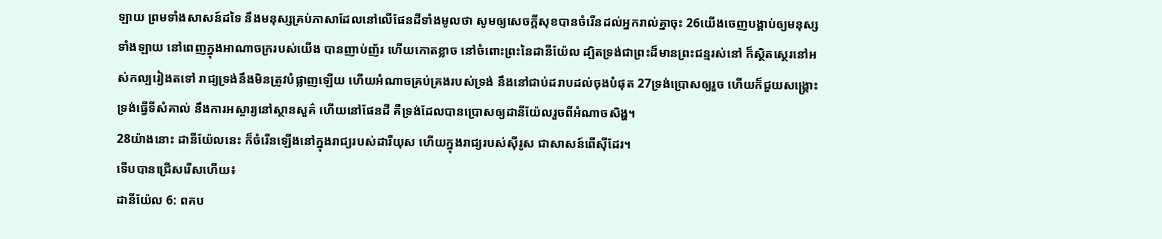ឡាយ ព្រមទាំងសាសន៍ដទៃ នឹងមនុស្សគ្រប់ភាសាដែលនៅលើផែនដីទាំងមូលថា សូមឲ្យសេចក្ដីសុខបានចំរើនដល់អ្នករាល់គ្នាចុះ 26យើងចេញបង្គាប់ឲ្យមនុស្សទាំងឡាយ នៅពេញក្នុងអាណាចក្ររបស់យើង បានញាប់ញ័រ ហើយកោតខ្លាច នៅចំពោះព្រះនៃដានីយ៉ែល ដ្បិតទ្រង់ជាព្រះដ៏មានព្រះជន្មរស់នៅ ក៏ស្ថិតស្ថេរនៅអស់កល្បរៀងតទៅ រាជ្យទ្រង់នឹងមិនត្រូវបំផ្លាញឡើយ ហើយអំណាចគ្រប់គ្រងរបស់ទ្រង់ នឹងនៅជាប់ដរាបដល់ចុងបំផុត 27ទ្រង់ប្រោសឲ្យរួច ហើយក៏ជួយសង្គ្រោះ ទ្រង់ធ្វើទីសំគាល់ នឹងការអស្ចារ្យនៅស្ថានសួគ៌ ហើយនៅផែនដី គឺទ្រង់ដែលបានប្រោសឲ្យដានីយ៉ែលរួចពីអំណាចសិង្ហ។
28យ៉ាងនោះ ដានីយ៉ែលនេះ ក៏ចំរើនឡើងនៅក្នុងរាជ្យរបស់ដារីយុស ហើយក្នុងរាជ្យរបស់ស៊ីរូស ជាសាសន៍ពើស៊ីដែរ។
ទើបបានជ្រើសរើសហើយ៖
ដានីយ៉ែល 6: ពគប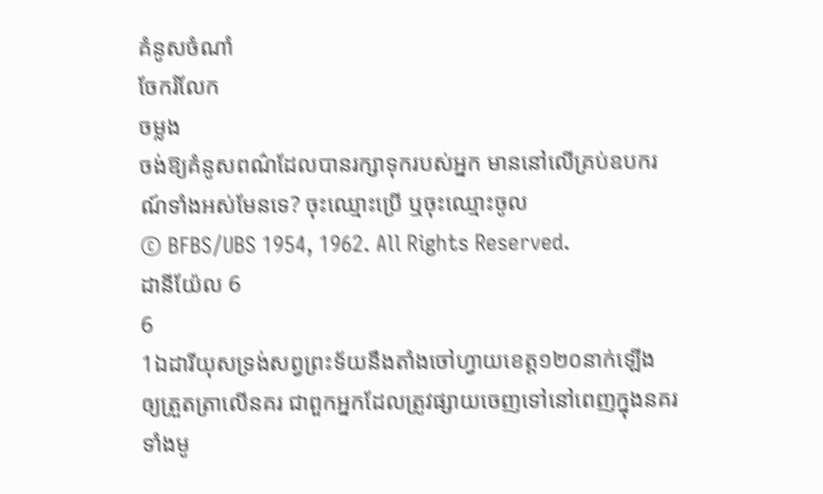គំនូសចំណាំ
ចែករំលែក
ចម្លង
ចង់ឱ្យគំនូសពណ៌ដែលបានរក្សាទុករបស់អ្នក មាននៅលើគ្រប់ឧបករណ៍ទាំងអស់មែនទេ? ចុះឈ្មោះប្រើ ឬចុះឈ្មោះចូល
© BFBS/UBS 1954, 1962. All Rights Reserved.
ដានីយ៉ែល 6
6
1ឯដារីយុសទ្រង់សព្វព្រះទ័យនឹងតាំងចៅហ្វាយខេត្ត១២០នាក់ឡើង ឲ្យត្រួតត្រាលើនគរ ជាពួកអ្នកដែលត្រូវផ្សាយចេញទៅនៅពេញក្នុងនគរទាំងមូ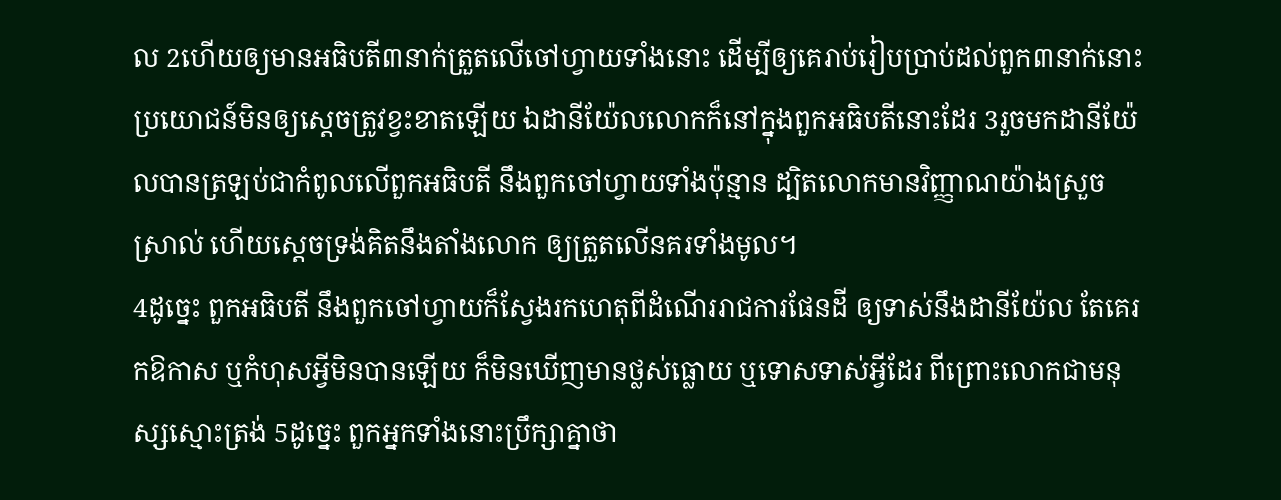ល 2ហើយឲ្យមានអធិបតី៣នាក់ត្រួតលើចៅហ្វាយទាំងនោះ ដើម្បីឲ្យគេរាប់រៀបប្រាប់ដល់ពួក៣នាក់នោះ ប្រយោជន៍មិនឲ្យសេ្ដចត្រូវខ្វះខាតឡើយ ឯដានីយ៉ែលលោកក៏នៅក្នុងពួកអធិបតីនោះដែរ 3រួចមកដានីយ៉ែលបានត្រឡប់ជាកំពូលលើពួកអធិបតី នឹងពួកចៅហ្វាយទាំងប៉ុន្មាន ដ្បិតលោកមានវិញ្ញាណយ៉ាងស្រួចស្រាល់ ហើយស្តេចទ្រង់គិតនឹងតាំងលោក ឲ្យត្រួតលើនគរទាំងមូល។
4ដូច្នេះ ពួកអធិបតី នឹងពួកចៅហ្វាយក៏ស្វែងរកហេតុពីដំណើររាជការផែនដី ឲ្យទាស់នឹងដានីយ៉ែល តែគេរកឱកាស ឬកំហុសអ្វីមិនបានឡើយ ក៏មិនឃើញមានថ្លស់ធ្លោយ ឬទោសទាស់អ្វីដែរ ពីព្រោះលោកជាមនុស្សស្មោះត្រង់ 5ដូច្នេះ ពួកអ្នកទាំងនោះប្រឹក្សាគ្នាថា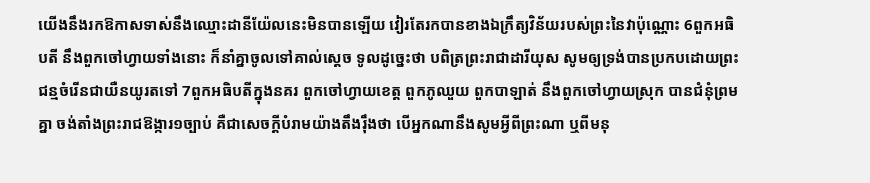យើងនឹងរកឱកាសទាស់នឹងឈ្មោះដានីយ៉ែលនេះមិនបានឡើយ វៀរតែរកបានខាងឯក្រឹត្យវិន័យរបស់ព្រះនៃវាប៉ុណ្ណោះ 6ពួកអធិបតី នឹងពួកចៅហ្វាយទាំងនោះ ក៏នាំគ្នាចូលទៅគាល់ស្តេច ទូលដូច្នេះថា បពិត្រព្រះរាជាដារីយុស សូមឲ្យទ្រង់បានប្រកបដោយព្រះជន្មចំរើនជាយឺនយូរតទៅ 7ពួកអធិបតីក្នុងនគរ ពួកចៅហ្វាយខេត្ត ពួកភូឈួយ ពួកបាឡាត់ នឹងពួកចៅហ្វាយស្រុក បានជំនុំព្រមគ្នា ចង់តាំងព្រះរាជឱង្ការ១ច្បាប់ គឺជាសេចក្ដីបំរាមយ៉ាងតឹងរ៉ឹងថា បើអ្នកណានឹងសូមអ្វីពីព្រះណា ឬពីមនុ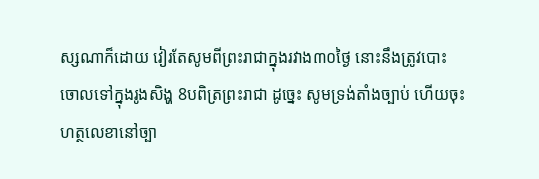ស្សណាក៏ដោយ វៀរតែសូមពីព្រះរាជាក្នុងរវាង៣០ថ្ងៃ នោះនឹងត្រូវបោះចោលទៅក្នុងរូងសិង្ហ 8បពិត្រព្រះរាជា ដូច្នេះ សូមទ្រង់តាំងច្បាប់ ហើយចុះហត្ថលេខានៅច្បា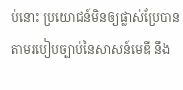ប់នោះ ប្រយោជន៍មិនឲ្យផ្លាស់ប្រែបាន តាមរបៀបច្បាប់នៃសាសន៍មេឌី នឹង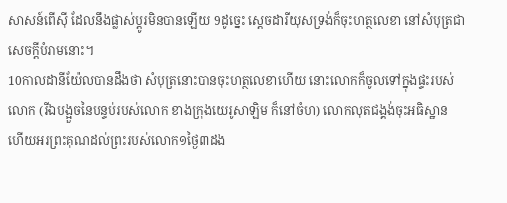សាសន៍ពើស៊ី ដែលនឹងផ្លាស់ប្តូរមិនបានឡើយ 9ដូច្នេះ ស្តេចដារីយុសទ្រង់ក៏ចុះហត្ថលេខា នៅសំបុត្រជាសេចក្ដីបំរាមនោះ។
10កាលដានីយ៉ែលបានដឹងថា សំបុត្រនោះបានចុះហត្ថលេខាហើយ នោះលោកក៏ចូលទៅក្នុងផ្ទះរបស់លោក (រីឯបង្អួចនៃបន្ទប់របស់លោក ខាងក្រុងយេរូសាឡិម ក៏នៅចំហ) លោកលុតជង្គង់ចុះអធិស្ឋាន ហើយអរព្រះគុណដល់ព្រះរបស់លោក១ថ្ងៃ៣ដង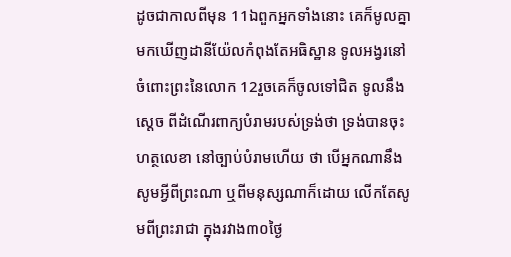ដូចជាកាលពីមុន 11ឯពួកអ្នកទាំងនោះ គេក៏មូលគ្នាមកឃើញដានីយ៉ែលកំពុងតែអធិស្ឋាន ទូលអង្វរនៅចំពោះព្រះនៃលោក 12រួចគេក៏ចូលទៅជិត ទូលនឹងស្តេច ពីដំណើរពាក្យបំរាមរបស់ទ្រង់ថា ទ្រង់បានចុះហត្ថលេខា នៅច្បាប់បំរាមហើយ ថា បើអ្នកណានឹងសូមអ្វីពីព្រះណា ឬពីមនុស្សណាក៏ដោយ លើកតែសូមពីព្រះរាជា ក្នុងរវាង៣០ថ្ងៃ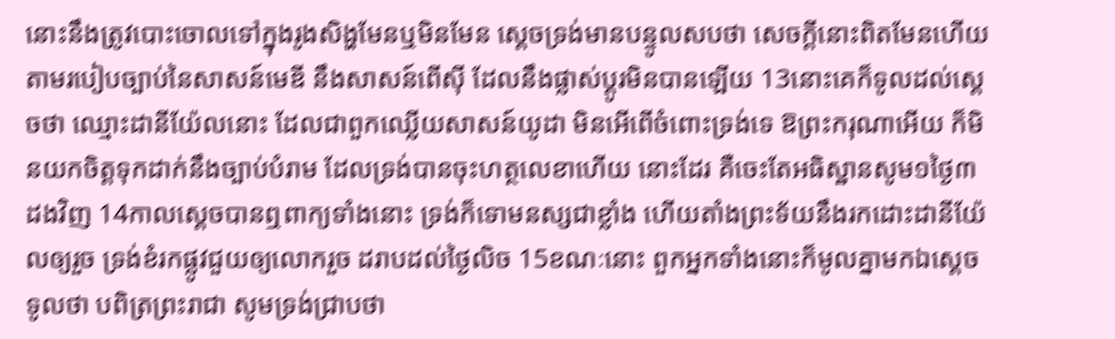នោះនឹងត្រូវបោះចោលទៅក្នុងរូងសិង្ហមែនឬមិនមែន ស្តេចទ្រង់មានបន្ទូលសបថា សេចក្ដីនោះពិតមែនហើយ តាមរបៀបច្បាប់នៃសាសន៍មេឌី នឹងសាសន៍ពើស៊ី ដែលនឹងផ្លាស់ប្តូរមិនបានឡើយ 13នោះគេក៏ទូលដល់ស្តេចថា ឈ្មោះដានីយ៉ែលនោះ ដែលជាពួកឈ្លើយសាសន៍យូដា មិនអើពើចំពោះទ្រង់ទេ ឱព្រះករុណាអើយ ក៏មិនយកចិត្តទុកដាក់នឹងច្បាប់បំរាម ដែលទ្រង់បានចុះហត្ថលេខាហើយ នោះដែរ គឺចេះតែអធិស្ឋានសូម១ថ្ងៃ៣ដងវិញ 14កាលស្តេចបានឮពាក្យទាំងនោះ ទ្រង់ក៏ទោមនស្សជាខ្លាំង ហើយតាំងព្រះទ័យនឹងរកដោះដានីយ៉ែលឲ្យរួច ទ្រង់ខំរកផ្លូវជួយឲ្យលោករួច ដរាបដល់ថ្ងៃលិច 15ខណៈនោះ ពួកអ្នកទាំងនោះក៏មូលគ្នាមកឯស្តេចទូលថា បពិត្រព្រះរាជា សូមទ្រង់ជ្រាបថា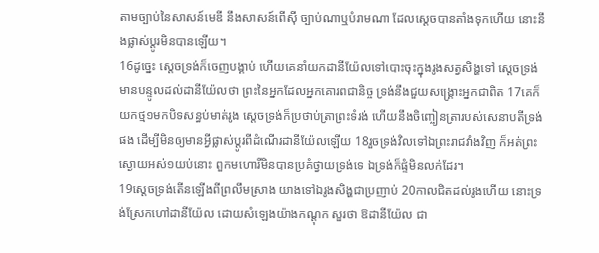តាមច្បាប់នៃសាសន៍មេឌី នឹងសាសន៍ពើស៊ី ច្បាប់ណាឬបំរាមណា ដែលស្តេចបានតាំងទុកហើយ នោះនឹងផ្លាស់ប្តូរមិនបានឡើយ។
16ដូច្នេះ ស្តេចទ្រង់ក៏ចេញបង្គាប់ ហើយគេនាំយកដានីយ៉ែលទៅបោះចុះក្នុងរូងសត្វសិង្ហទៅ ស្តេចទ្រង់មានបន្ទូលដល់ដានីយ៉ែលថា ព្រះនៃអ្នកដែលអ្នកគោរពជានិច្ច ទ្រង់នឹងជួយសង្គ្រោះអ្នកជាពិត 17គេក៏យកថ្ម១មកបិទសន្ធប់មាត់រូង ស្តេចទ្រង់ក៏ប្រថាប់ត្រាព្រះទំរង់ ហើយនឹងចិញ្ចៀនត្រារបស់សេនាបតីទ្រង់ផង ដើម្បីមិនឲ្យមានអ្វីផ្លាស់ប្តូរពីដំណើរដានីយ៉ែលឡើយ 18រួចទ្រង់វិលទៅឯព្រះរាជវាំងវិញ ក៏អត់ព្រះស្ងោយអស់១យប់នោះ ពួកមហោរីមិនបានប្រគំថ្វាយទ្រង់ទេ ឯទ្រង់ក៏ផ្ទំមិនលក់ដែរ។
19ស្តេចទ្រង់តើនឡើងពីព្រលឹមស្រាង យាងទៅឯរូងសិង្ហជាប្រញាប់ 20កាលជិតដល់រូងហើយ នោះទ្រង់ស្រែកហៅដានីយ៉ែល ដោយសំឡេងយ៉ាងកណ្តុក សួរថា ឱដានីយ៉ែល ជា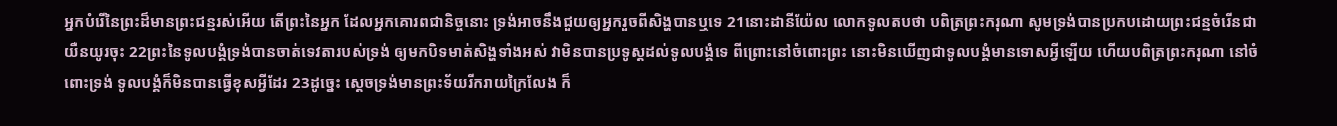អ្នកបំរើនៃព្រះដ៏មានព្រះជន្មរស់អើយ តើព្រះនៃអ្នក ដែលអ្នកគោរពជានិច្ចនោះ ទ្រង់អាចនឹងជួយឲ្យអ្នករួចពីសិង្ហបានឬទេ 21នោះដានីយ៉ែល លោកទូលតបថា បពិត្រព្រះករុណា សូមទ្រង់បានប្រកបដោយព្រះជន្មចំរើនជាយឺនយូរចុះ 22ព្រះនៃទូលបង្គំទ្រង់បានចាត់ទេវតារបស់ទ្រង់ ឲ្យមកបិទមាត់សិង្ហទាំងអស់ វាមិនបានប្រទូស្តដល់ទូលបង្គំទេ ពីព្រោះនៅចំពោះព្រះ នោះមិនឃើញជាទូលបង្គំមានទោសអ្វីឡើយ ហើយបពិត្រព្រះករុណា នៅចំពោះទ្រង់ ទូលបង្គំក៏មិនបានធ្វើខុសអ្វីដែរ 23ដូច្នេះ ស្តេចទ្រង់មានព្រះទ័យរីករាយក្រៃលែង ក៏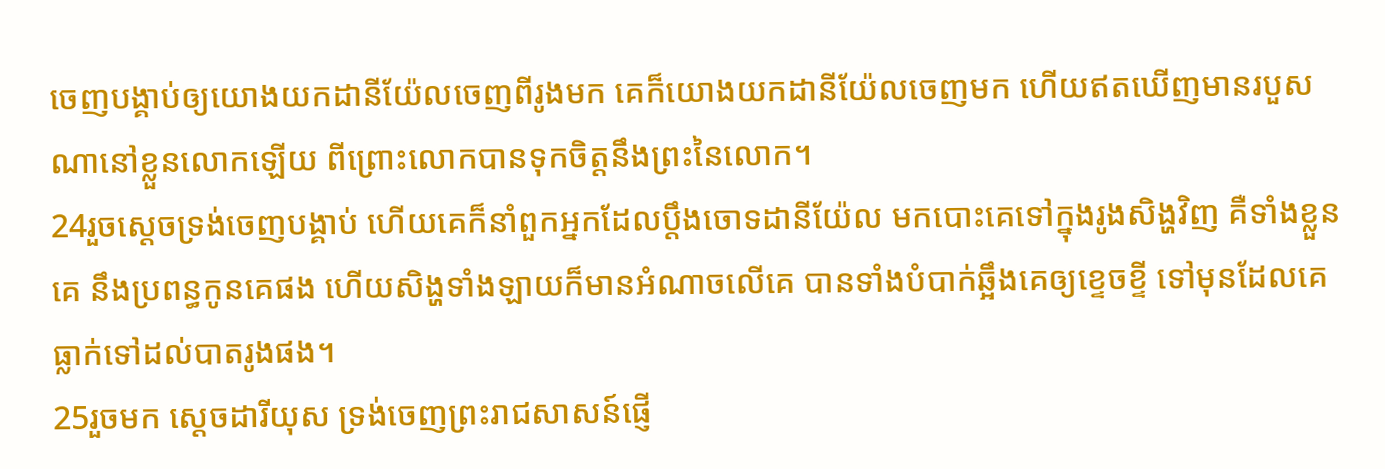ចេញបង្គាប់ឲ្យយោងយកដានីយ៉ែលចេញពីរូងមក គេក៏យោងយកដានីយ៉ែលចេញមក ហើយឥតឃើញមានរបួសណានៅខ្លួនលោកឡើយ ពីព្រោះលោកបានទុកចិត្តនឹងព្រះនៃលោក។
24រួចស្តេចទ្រង់ចេញបង្គាប់ ហើយគេក៏នាំពួកអ្នកដែលប្តឹងចោទដានីយ៉ែល មកបោះគេទៅក្នុងរូងសិង្ហវិញ គឺទាំងខ្លួនគេ នឹងប្រពន្ធកូនគេផង ហើយសិង្ហទាំងឡាយក៏មានអំណាចលើគេ បានទាំងបំបាក់ឆ្អឹងគេឲ្យខ្ទេចខ្ទី ទៅមុនដែលគេធ្លាក់ទៅដល់បាតរូងផង។
25រួចមក ស្តេចដារីយុស ទ្រង់ចេញព្រះរាជសាសន៍ផ្ញើ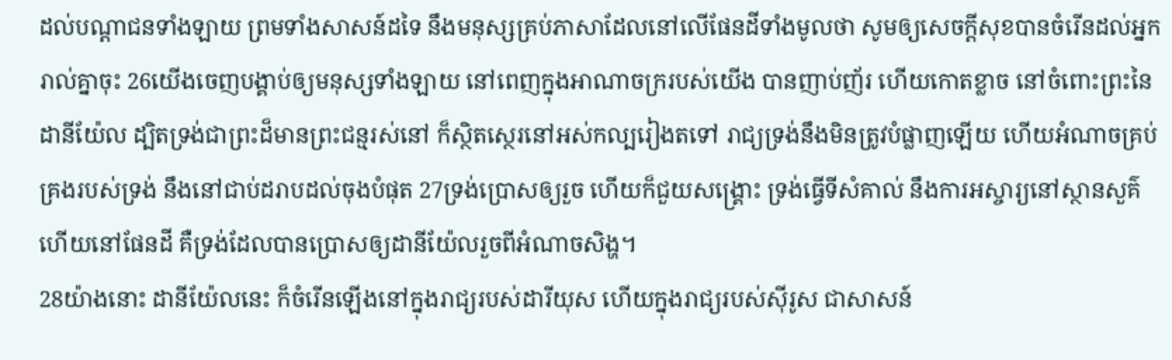ដល់បណ្តាជនទាំងឡាយ ព្រមទាំងសាសន៍ដទៃ នឹងមនុស្សគ្រប់ភាសាដែលនៅលើផែនដីទាំងមូលថា សូមឲ្យសេចក្ដីសុខបានចំរើនដល់អ្នករាល់គ្នាចុះ 26យើងចេញបង្គាប់ឲ្យមនុស្សទាំងឡាយ នៅពេញក្នុងអាណាចក្ររបស់យើង បានញាប់ញ័រ ហើយកោតខ្លាច នៅចំពោះព្រះនៃដានីយ៉ែល ដ្បិតទ្រង់ជាព្រះដ៏មានព្រះជន្មរស់នៅ ក៏ស្ថិតស្ថេរនៅអស់កល្បរៀងតទៅ រាជ្យទ្រង់នឹងមិនត្រូវបំផ្លាញឡើយ ហើយអំណាចគ្រប់គ្រងរបស់ទ្រង់ នឹងនៅជាប់ដរាបដល់ចុងបំផុត 27ទ្រង់ប្រោសឲ្យរួច ហើយក៏ជួយសង្គ្រោះ ទ្រង់ធ្វើទីសំគាល់ នឹងការអស្ចារ្យនៅស្ថានសួគ៌ ហើយនៅផែនដី គឺទ្រង់ដែលបានប្រោសឲ្យដានីយ៉ែលរួចពីអំណាចសិង្ហ។
28យ៉ាងនោះ ដានីយ៉ែលនេះ ក៏ចំរើនឡើងនៅក្នុងរាជ្យរបស់ដារីយុស ហើយក្នុងរាជ្យរបស់ស៊ីរូស ជាសាសន៍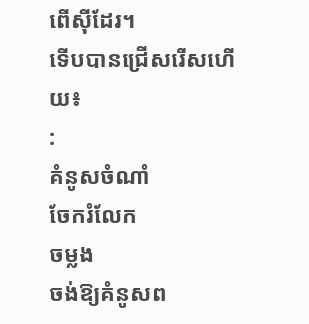ពើស៊ីដែរ។
ទើបបានជ្រើសរើសហើយ៖
:
គំនូសចំណាំ
ចែករំលែក
ចម្លង
ចង់ឱ្យគំនូសព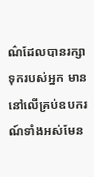ណ៌ដែលបានរក្សាទុករបស់អ្នក មាននៅលើគ្រប់ឧបករណ៍ទាំងអស់មែន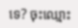ទេ? ចុះឈ្មោះ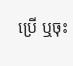ប្រើ ឬចុះ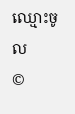ឈ្មោះចូល
©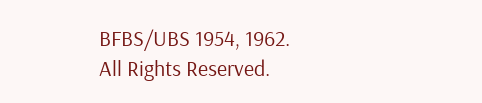BFBS/UBS 1954, 1962. All Rights Reserved.